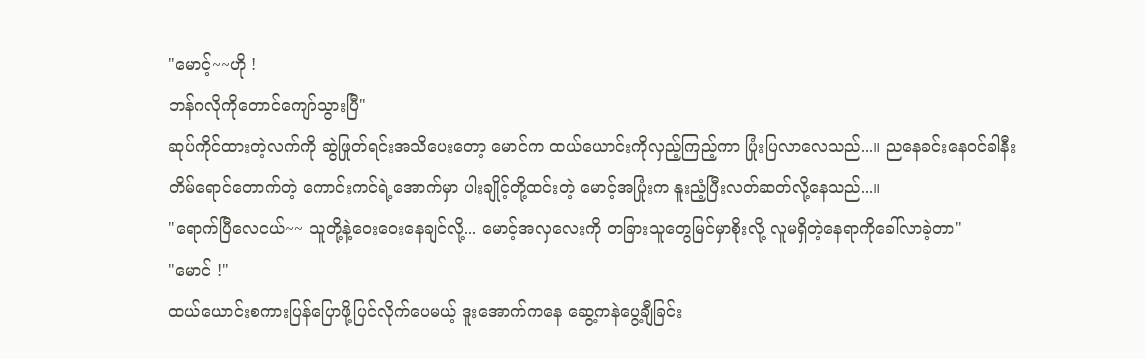"မောင့်~~ဟို !
ဘန်ဂလိုကိုတောင်ကျော်သွားပြီ"
ဆုပ်ကိုင်ထားတဲ့လက်ကို ဆွဲဖြုတ်ရင်းအသိပေးတော့ မောင်က ထယ်ယောင်းကိုလှည့်ကြည့်ကာ ပြုံးပြလာလေသည်...။ ညနေခင်းနေဝင်ခါနီး တိမ်ရောင်တောက်တဲ့ ကောင်းကင်ရဲ့အောက်မှာ ပါးချိုင့်တို့ထင်းတဲ့ မောင့်အပြုံးက နူးညံ့ပြီးလတ်ဆတ်လို့နေသည်...။
"ရောက်ပြီလေငယ်~~ သူတို့နဲ့ဝေးဝေးနေချင်လို့... မောင့်အလှလေးကို တခြားသူတွေမြင်မှာစိုးလို့ လူမရှိတဲ့နေရာကိုခေါ်လာခဲ့တာ"
"မောင် !"
ထယ်ယောင်းစကားပြန်ပြောဖို့ပြင်လိုက်ပေမယ့် ဒူးအောက်ကနေ ဆွေ့ကနဲပွေ့ချီခြင်း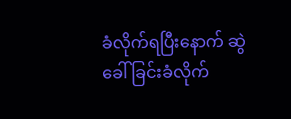ခံလိုက်ရပြီးနောက် ဆွဲခေါ်ခြင်းခံလိုက်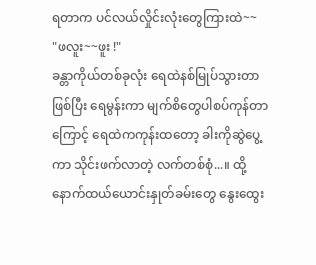ရတာက ပင်လယ်လှိုင်းလုံးတွေကြားထဲ~~
"ဖလူး~~ဖူး !"
ခန္တာကိုယ်တစ်ခုလုံး ရေထဲနစ်မြုပ်သွားတာဖြစ်ပြီး ရေမွန်းကာ မျက်စိတွေပါစပ်ကုန်တာကြောင့် ရေထဲကကုန်းထတော့ ခါးကိုဆွဲပွေ့ကာ သိုင်းဖက်လာတဲ့ လက်တစ်စုံ...။ ထို့နောက်ထယ်ယောင်းနှုတ်ခမ်းတွေ နွေးထွေး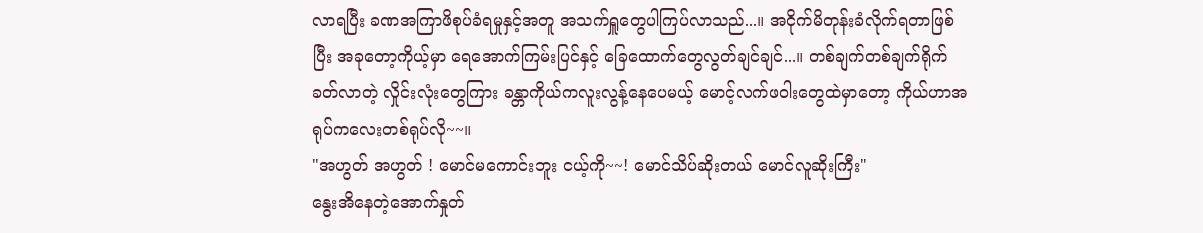လာရပြီး ခဏအကြာဖိစုပ်ခံရမှုနှင့်အတူ အသက်ရှူတွေပါကြပ်လာသည်...။ အငိုက်မိတုန်းခံလိုက်ရတာဖြစ်ပြီး အခုတော့ကိုယ့်မှာ ရေအောက်ကြမ်းပြင်နှင့် ခြေထောက်တွေလွတ်ချင်ချင်...။ တစ်ချက်တစ်ချက်ရိုက်ခတ်လာတဲ့ လှိုင်းလုံးတွေကြား ခန္တာကိုယ်ကလူးလွန့်နေပေမယ့် မောင့်လက်ဖဝါးတွေထဲမှာတော့ ကိုယ်ဟာအရုပ်ကလေးတစ်ရုပ်လို~~။
"အဟွတ် အဟွတ် ! မောင်မကောင်းဘူး ငယ့်ကို~~! မောင်သိပ်ဆိုးတယ် မောင်လူဆိုးကြီး"
နွေးအိနေတဲ့အောက်နှုတ်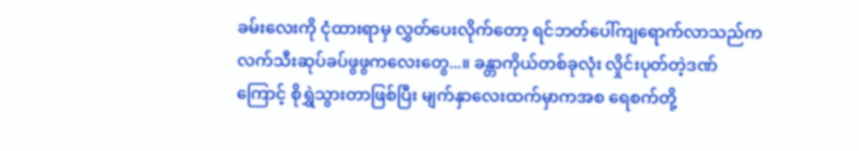ခမ်းလေးကို ငုံထားရာမှ လွှတ်ပေးလိုက်တော့ ရင်ဘတ်ပေါ်ကျရောက်လာသည်က လက်သီးဆုပ်ခပ်ဖွဖွကလေးတွေ...။ ခန္တာကိုယ်တစ်ခုလုံး လှိုင်းပုတ်တဲ့ဒဏ်ကြောင့် စိုရွှဲသွားတာဖြစ်ပြီး မျက်နှာလေးထက်မှာကအစ ရေစက်တို့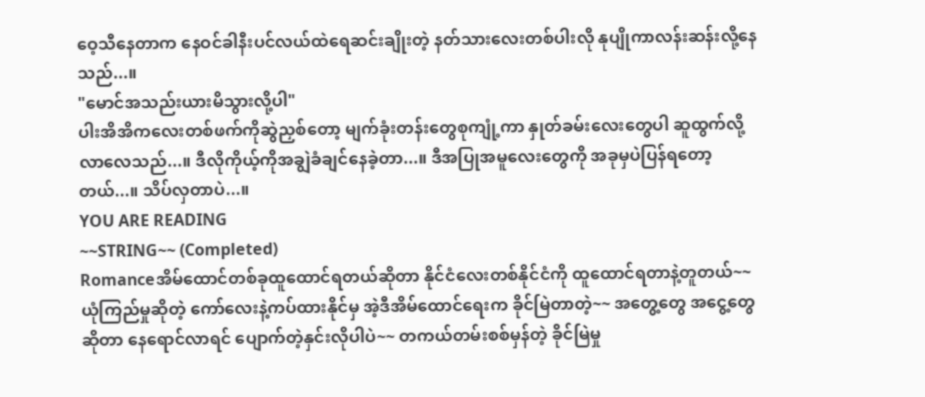ဝေ့သီနေတာက နေဝင်ခါနီးပင်လယ်ထဲရေဆင်းချိုးတဲ့ နတ်သားလေးတစ်ပါးလို နုပျိုကာလန်းဆန်းလို့နေသည်...။
"မောင်အသည်းယားမိသွားလို့ပါ"
ပါးအိအိကလေးတစ်ဖက်ကိုဆွဲညှစ်တော့ မျက်ခုံးတန်းတွေစုကျုံ့ကာ နှုတ်ခမ်းလေးတွေပါ ဆူထွက်လို့လာလေသည်...။ ဒီလိုကိုယ့်ကိုအချွဲခံချင်နေခဲ့တာ...။ ဒီအပြုအမူလေးတွေကို အခုမှပဲပြန်ရတော့တယ်...။ သိပ်လှတာပဲ...။
YOU ARE READING
~~STRING~~ (Completed)
Romanceအိမ်ထောင်တစ်ခုထူထောင်ရတယ်ဆိုတာ နိုင်ငံလေးတစ်နိုင်ငံကို ထူထောင်ရတာနဲ့တူတယ်~~ ယုံကြည်မှုဆိုတဲ့ ကော်လေးနဲ့ကပ်ထားနိုင်မှ အဲ့ဒီအိမ်ထောင်ရေးက ခိုင်မြဲတာတဲ့~~ အတွေ့တွေ အငွေ့တွေဆိုတာ နေရောင်လာရင် ပျောက်တဲ့နှင်းလိုပါပဲ~~ တကယ်တမ်းစစ်မှန်တဲ့ ခိုင်မြဲမှု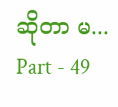ဆိုတာ မ...
Part - 49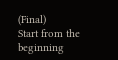(Final)
Start from the beginning